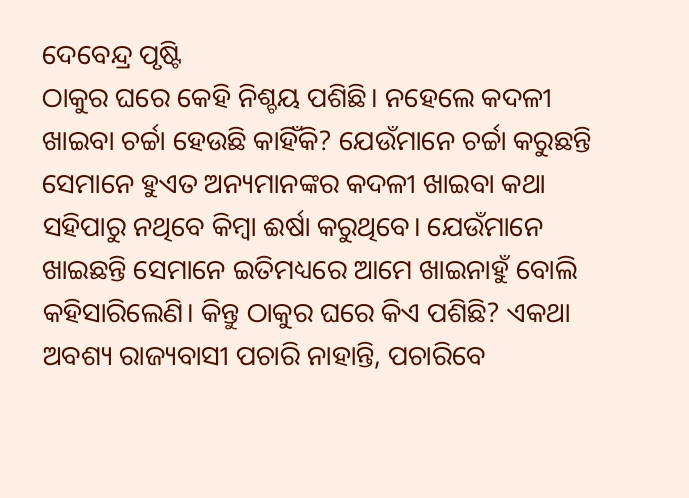ଦେବେନ୍ଦ୍ର ପୃଷ୍ଟି
ଠାକୁର ଘରେ କେହି ନିଶ୍ଚୟ ପଶିଛି। ନହେଲେ କଦଳୀ ଖାଇବା ଚର୍ଚ୍ଚା ହେଉଛି କାହିଁକି? ଯେଉଁମାନେ ଚର୍ଚ୍ଚା କରୁଛନ୍ତି ସେମାନେ ହୁଏତ ଅନ୍ୟମାନଙ୍କର କଦଳୀ ଖାଇବା କଥା ସହିପାରୁ ନଥିବେ କିମ୍ବା ଈର୍ଷା କରୁଥିବେ। ଯେଉଁମାନେ ଖାଇଛନ୍ତି ସେମାନେ ଇତିମଧ୍ୟରେ ଆମେ ଖାଇନାହୁଁ ବୋଲି କହିସାରିଲେଣି। କିନ୍ତୁ ଠାକୁର ଘରେ କିଏ ପଶିଛି? ଏକଥା ଅବଶ୍ୟ ରାଜ୍ୟବାସୀ ପଚାରି ନାହାନ୍ତି, ପଚାରିବେ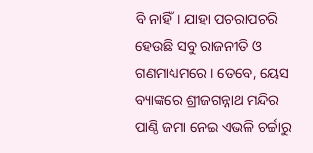ବି ନାହିଁ। ଯାହା ପଚରାପଚରି ହେଉଛି ସବୁ ରାଜନୀତି ଓ ଗଣମାଧ୍ୟମରେ। ତେବେ, ୟେସ ବ୍ୟାଙ୍କରେ ଶ୍ରୀଜଗନ୍ନାଥ ମନ୍ଦିର ପାଣ୍ଠି ଜମା ନେଇ ଏଭଳି ଚର୍ଚ୍ଚାରୁ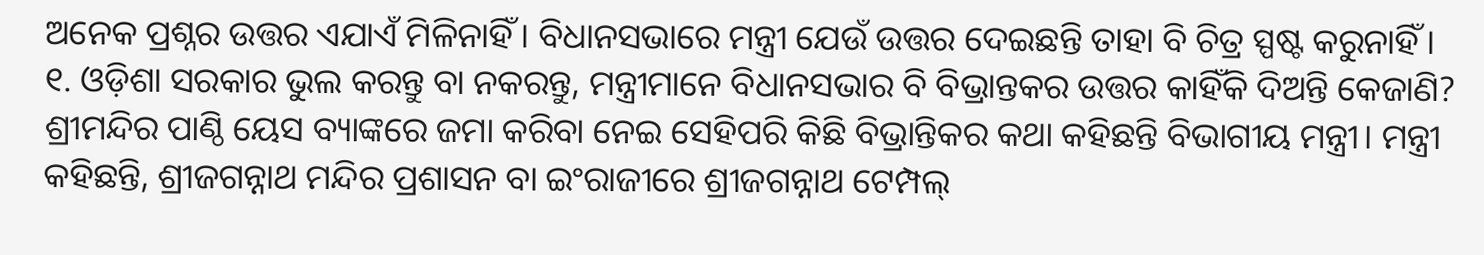ଅନେକ ପ୍ରଶ୍ନର ଉତ୍ତର ଏଯାଏଁ ମିଳିନାହିଁ। ବିଧାନସଭାରେ ମନ୍ତ୍ରୀ ଯେଉଁ ଉତ୍ତର ଦେଇଛନ୍ତି ତାହା ବି ଚିତ୍ର ସ୍ପଷ୍ଟ କରୁନାହିଁ।
୧. ଓଡ଼ିଶା ସରକାର ଭୁଲ କରନ୍ତୁ ବା ନକରନ୍ତୁ, ମନ୍ତ୍ରୀମାନେ ବିଧାନସଭାର ବି ବିଭ୍ରାନ୍ତକର ଉତ୍ତର କାହିଁକି ଦିଅନ୍ତି କେଜାଣି? ଶ୍ରୀମନ୍ଦିର ପାଣ୍ଠି ୟେସ ବ୍ୟାଙ୍କରେ ଜମା କରିବା ନେଇ ସେହିପରି କିଛି ବିଭ୍ରାନ୍ତିକର କଥା କହିଛନ୍ତି ବିଭାଗୀୟ ମନ୍ତ୍ରୀ। ମନ୍ତ୍ରୀ କହିଛନ୍ତି, ଶ୍ରୀଜଗନ୍ନାଥ ମନ୍ଦିର ପ୍ରଶାସନ ବା ଇଂରାଜୀରେ ଶ୍ରୀଜଗନ୍ନାଥ ଟେମ୍ପଲ୍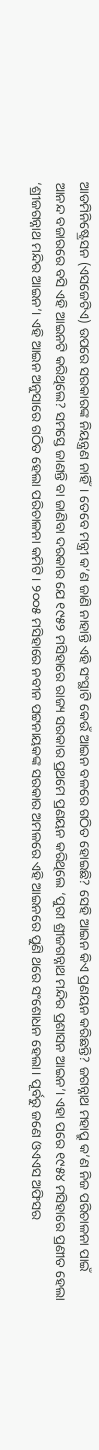ଆଡମିନିଷ୍ଟ୍ରେସନ (ଏସଜେଟିଏ) ଉପରେ ସରକାରଙ୍କ ନିୟନ୍ତ୍ରଣ ନାହିଁ। ତେବେ ମନ୍ତ୍ରୀ କ’ଣ ଜାଣି ନାହାନ୍ତି ଏହି ସଂସ୍ଥାଟି କେଉଁ ଆଇନ ବଳରେ ଗଠିତ ହୋଇଛି? ସେହି ଆଇନ କିଏ ପ୍ରଣୟନ କରିଛନ୍ତି? ଜଗନ୍ନାଥ ମହାପ୍ରୁ କ’ଣ ନିଜ ପରିଚାଳନା ପାଇଁ ଆନନ୍ଦ ବଜାରରେ ବସି ଏହି ଆଇନଟି କରିଥିଲେ? ସମସ୍ତେ ଜାଣନ୍ତି ବା ଜାଣିବା ଦରକାର ଯେ ୧୯୫୨ ମସିହାରେ ରାଜ୍ୟ ସରକାର ପ୍ରଥମେ ପ୍ରଣୟନ କରିଥିଲେ ‘ପୁରୀ ଶ୍ରୀଜଗନ୍ନାଥ ମନ୍ଦିର ପ୍ରଶାସନ ଆଇନ’। ଏହା ପରେ ୧୯୫୪ ମସିହାରେ ପ୍ରଣୀତ ହେଲା ‘ଶ୍ରୀଜଗନ୍ନାଥ ମନ୍ଦିର ଆଇନ’। ଏହି ଆଇନ ଅନୁସାରେ ଗଠିତ ହେଲା ପରିଚାଳନା କମିଟି। ୨୦୦୫ ମସିହାରେ ନବୀନ ପଟ୍ଟନାୟକଙ୍କ ସରକାର ଅମଳରେ ଏହି ଆଇନରେ ପୁଣି ଥରେ ସଂଶୋଧନ ହେଲା। ପୂର୍ବରୁ ଜଣେ ଓଏଏସ ଅଫିସର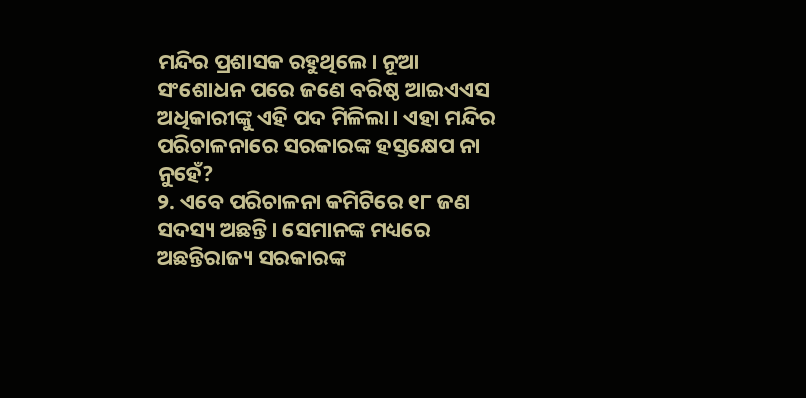ମନ୍ଦିର ପ୍ରଶାସକ ରହୁଥିଲେ। ନୂଆ ସଂଶୋଧନ ପରେ ଜଣେ ବରିଷ୍ଠ ଆଇଏଏସ ଅଧିକାରୀଙ୍କୁ ଏହି ପଦ ମିଳିଲା। ଏହା ମନ୍ଦିର ପରିଚାଳନାରେ ସରକାରଙ୍କ ହସ୍ତକ୍ଷେପ ନା ନୁହେଁ?
୨. ଏବେ ପରିଚାଳନା କମିଟିରେ ୧୮ ଜଣ ସଦସ୍ୟ ଅଛନ୍ତି। ସେମାନଙ୍କ ମଧ୍ୟରେ ଅଛନ୍ତିରାଜ୍ୟ ସରକାରଙ୍କ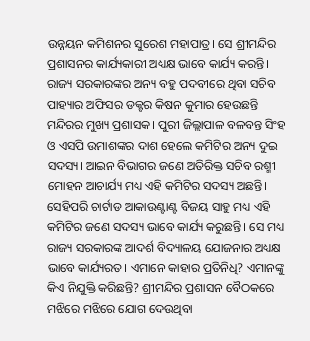ଉନ୍ନୟନ କମିଶନର ସୁରେଶ ମହାପାତ୍ର। ସେ ଶ୍ରୀମନ୍ଦିର ପ୍ରଶାସନର କାର୍ଯ୍ୟକାରୀ ଅଧ୍ୟକ୍ଷ ଭାବେ କାର୍ଯ୍ୟ କରନ୍ତି। ରାଜ୍ୟ ସରକାରଙ୍କର ଅନ୍ୟ ବହୁ ପଦବୀରେ ଥିବା ସଚିବ ପାହ୍ୟାର ଅଫିସର ଡକ୍ଟର କିଷନ କୁମାର ହେଉଛନ୍ତି ମନ୍ଦିରର ମୁଖ୍ୟ ପ୍ରଶାସକ। ପୁରୀ ଜିଲ୍ଲାପାଳ ବଳବନ୍ତ ସିଂହ ଓ ଏସପି ଉମାଶଙ୍କର ଦାଶ ହେଲେ କମିଟିର ଅନ୍ୟ ଦୁଇ ସଦସ୍ୟ। ଆଇନ ବିଭାଗର ଜଣେ ଅତିରିକ୍ତ ସଚିବ ରଶ୍ମୀ ମୋହନ ଆଚାର୍ଯ୍ୟ ମଧ୍ୟ ଏହି କମିଟିର ସଦସ୍ୟ ଅଛନ୍ତି। ସେହିପରି ଚାର୍ଟାଡ ଆକାଉଣ୍ଟାଣ୍ଟ ବିଜୟ ସାହୁ ମଧ୍ୟ ଏହି କମିଟିର ଜଣେ ସଦସ୍ୟ ଭାବେ କାର୍ଯ୍ୟ କରୁଛନ୍ତି। ସେ ମଧ୍ୟ ରାଜ୍ୟ ସରକାରଙ୍କ ଆଦର୍ଶ ବିଦ୍ୟାଳୟ ଯୋଜନାର ଅଧ୍ୟକ୍ଷ ଭାବେ କାର୍ଯ୍ୟରତ। ଏମାନେ କାହାର ପ୍ରତିନିଧି? ଏମାନଙ୍କୁ କିଏ ନିଯୁକ୍ତି କରିଛନ୍ତି? ଶ୍ରୀମନ୍ଦିର ପ୍ରଶାସନ ବୈଠକରେ ମଝିରେ ମଝିରେ ଯୋଗ ଦେଉଥିବା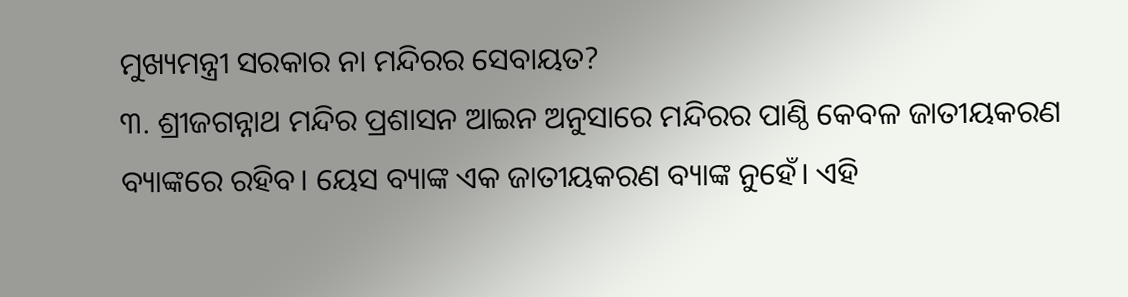ମୁଖ୍ୟମନ୍ତ୍ରୀ ସରକାର ନା ମନ୍ଦିରର ସେବାୟତ?
୩. ଶ୍ରୀଜଗନ୍ନାଥ ମନ୍ଦିର ପ୍ରଶାସନ ଆଇନ ଅନୁସାରେ ମନ୍ଦିରର ପାଣ୍ଠି କେବଳ ଜାତୀୟକରଣ ବ୍ୟାଙ୍କରେ ରହିବ। ୟେସ ବ୍ୟାଙ୍କ ଏକ ଜାତୀୟକରଣ ବ୍ୟାଙ୍କ ନୁହେଁ। ଏହି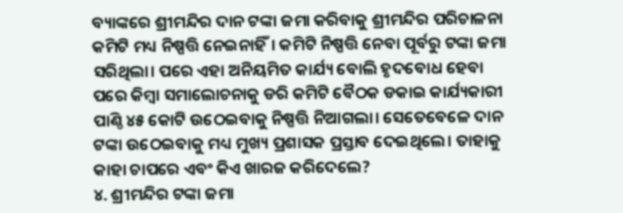ବ୍ୟାଙ୍କରେ ଶ୍ରୀମନ୍ଦିର ଦାନ ଟଙ୍କା ଜମା କରିବାକୁ ଶ୍ରୀମନ୍ଦିର ପରିଚାଳନା କମିଟି ମଧ୍ୟ ନିଷ୍ପତ୍ତି ନେଇନାହିଁ। କମିଟି ନିଷ୍ପତ୍ତି ନେବା ପୂର୍ବରୁ ଟଙ୍କା ଜମା ସରିଥିଲା। ପରେ ଏହା ଅନିୟମିତ କାର୍ଯ୍ୟ ବୋଲି ହୃଦବୋଧ ହେବା ପରେ କିମ୍ବା ସମାଲୋଚନାକୁ ଡରି କମିଟି ବୈଠକ ଡକାଇ କାର୍ଯ୍ୟକାରୀ ପାଣ୍ଠି ୪୫ କୋଟି ଉଠେଇବାକୁ ନିଷ୍ପତ୍ତି ନିଆଗଲା। ସେତେବେଳେ ଦାନ ଟଙ୍କା ଉଠେଇବାକୁ ମଧ୍ୟ ମୁଖ୍ୟ ପ୍ରଶାସକ ପ୍ରସ୍ତାବ ଦେଇଥିଲେ। ତାହାକୁ କାହା ଚାପରେ ଏବଂ କିଏ ଖାରଜ କରିଦେଲେ?
୪. ଶ୍ରୀମନ୍ଦିର ଟଙ୍କା ଜମା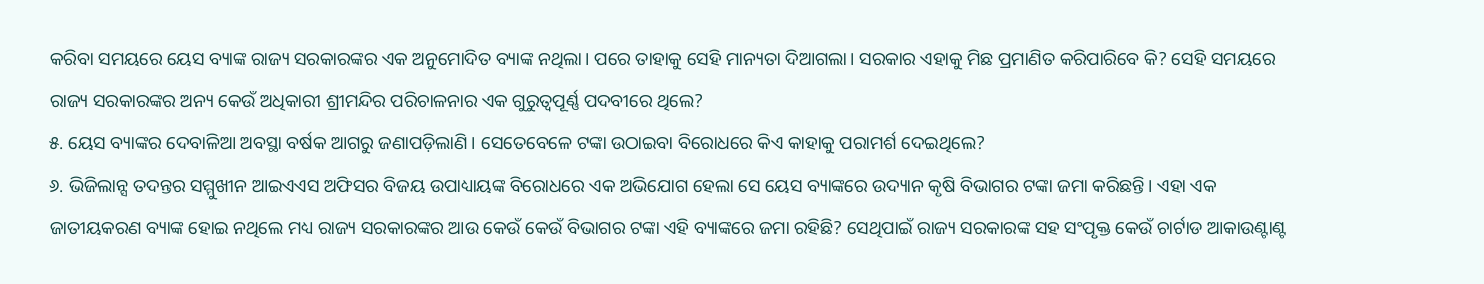କରିବା ସମୟରେ ୟେସ ବ୍ୟାଙ୍କ ରାଜ୍ୟ ସରକାରଙ୍କର ଏକ ଅନୁମୋଦିତ ବ୍ୟାଙ୍କ ନଥିଲା। ପରେ ତାହାକୁ ସେହି ମାନ୍ୟତା ଦିଆଗଲା। ସରକାର ଏହାକୁ ମିଛ ପ୍ରମାଣିତ କରିପାରିବେ କି? ସେହି ସମୟରେ ରାଜ୍ୟ ସରକାରଙ୍କର ଅନ୍ୟ କେଉଁ ଅଧିକାରୀ ଶ୍ରୀମନ୍ଦିର ପରିଚାଳନାର ଏକ ଗୁରୁତ୍ୱପୂର୍ଣ୍ଣ ପଦବୀରେ ଥିଲେ?
୫. ୟେସ ବ୍ୟାଙ୍କର ଦେବାଳିଆ ଅବସ୍ଥା ବର୍ଷକ ଆଗରୁ ଜଣାପଡ଼ିଲାଣି। ସେତେବେଳେ ଟଙ୍କା ଉଠାଇବା ବିରୋଧରେ କିଏ କାହାକୁ ପରାମର୍ଶ ଦେଇଥିଲେ?
୬. ଭିଜିଲାନ୍ସ ତଦନ୍ତର ସମ୍ମୁଖୀନ ଆଇଏଏସ ଅଫିସର ବିଜୟ ଉପାଧ୍ୟାୟଙ୍କ ବିରୋଧରେ ଏକ ଅଭିଯୋଗ ହେଲା ସେ ୟେସ ବ୍ୟାଙ୍କରେ ଉଦ୍ୟାନ କୃଷି ବିଭାଗର ଟଙ୍କା ଜମା କରିଛନ୍ତି। ଏହା ଏକ ଜାତୀୟକରଣ ବ୍ୟାଙ୍କ ହୋଇ ନଥିଲେ ମଧ୍ୟ ରାଜ୍ୟ ସରକାରଙ୍କର ଆଉ କେଉଁ କେଉଁ ବିଭାଗର ଟଙ୍କା ଏହି ବ୍ୟାଙ୍କରେ ଜମା ରହିଛି? ସେଥିପାଇଁ ରାଜ୍ୟ ସରକାରଙ୍କ ସହ ସଂପୃକ୍ତ କେଉଁ ଚାର୍ଟାଡ ଆକାଉଣ୍ଟାଣ୍ଟ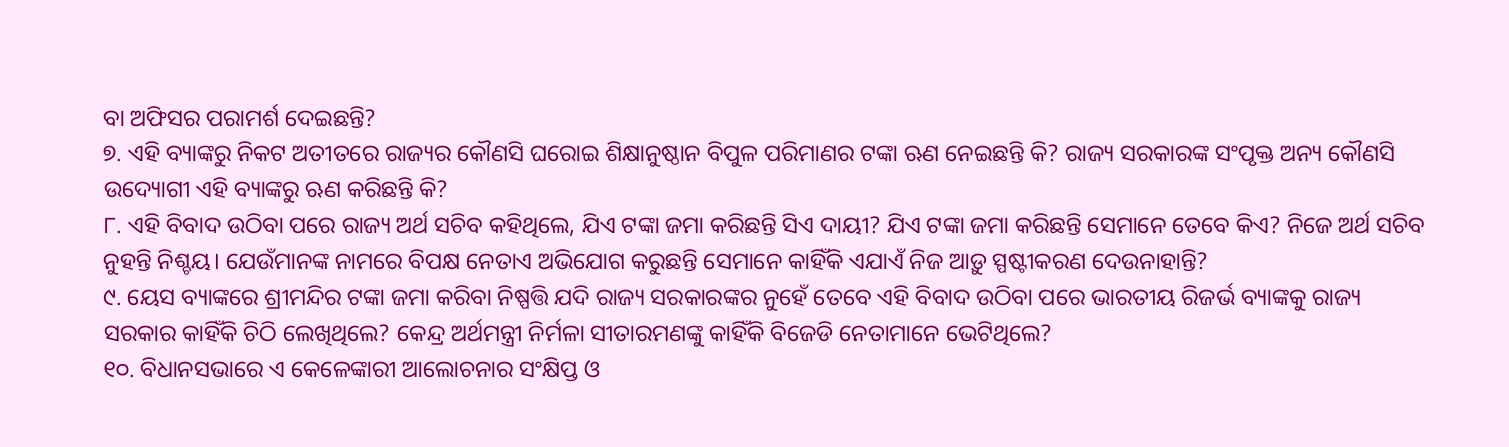ବା ଅଫିସର ପରାମର୍ଶ ଦେଇଛନ୍ତି?
୭. ଏହି ବ୍ୟାଙ୍କରୁ ନିକଟ ଅତୀତରେ ରାଜ୍ୟର କୌଣସି ଘରୋଇ ଶିକ୍ଷାନୁଷ୍ଠାନ ବିପୁଳ ପରିମାଣର ଟଙ୍କା ଋଣ ନେଇଛନ୍ତି କି? ରାଜ୍ୟ ସରକାରଙ୍କ ସଂପୃକ୍ତ ଅନ୍ୟ କୌଣସି ଉଦ୍ୟୋଗୀ ଏହି ବ୍ୟାଙ୍କରୁ ଋଣ କରିଛନ୍ତି କି?
୮. ଏହି ବିବାଦ ଉଠିବା ପରେ ରାଜ୍ୟ ଅର୍ଥ ସଚିବ କହିଥିଲେ, ଯିଏ ଟଙ୍କା ଜମା କରିଛନ୍ତି ସିଏ ଦାୟୀ? ଯିଏ ଟଙ୍କା ଜମା କରିଛନ୍ତି ସେମାନେ ତେବେ କିଏ? ନିଜେ ଅର୍ଥ ସଚିବ ନୁହନ୍ତି ନିଶ୍ଚୟ। ଯେଉଁମାନଙ୍କ ନାମରେ ବିପକ୍ଷ ନେତାଏ ଅଭିଯୋଗ କରୁଛନ୍ତି ସେମାନେ କାହିଁକି ଏଯାଏଁ ନିଜ ଆଡ଼ୁ ସ୍ପଷ୍ଟୀକରଣ ଦେଉନାହାନ୍ତି?
୯. ୟେସ ବ୍ୟାଙ୍କରେ ଶ୍ରୀମନ୍ଦିର ଟଙ୍କା ଜମା କରିବା ନିଷ୍ପତ୍ତି ଯଦି ରାଜ୍ୟ ସରକାରଙ୍କର ନୁହେଁ ତେବେ ଏହି ବିବାଦ ଉଠିବା ପରେ ଭାରତୀୟ ରିଜର୍ଭ ବ୍ୟାଙ୍କକୁ ରାଜ୍ୟ ସରକାର କାହିଁକି ଚିଠି ଲେଖିଥିଲେ? କେନ୍ଦ୍ର ଅର୍ଥମନ୍ତ୍ରୀ ନିର୍ମଳା ସୀତାରମଣଙ୍କୁ କାହିଁକି ବିଜେଡି ନେତାମାନେ ଭେଟିଥିଲେ?
୧୦. ବିଧାନସଭାରେ ଏ କେଳେଙ୍କାରୀ ଆଲୋଚନାର ସଂକ୍ଷିପ୍ତ ଓ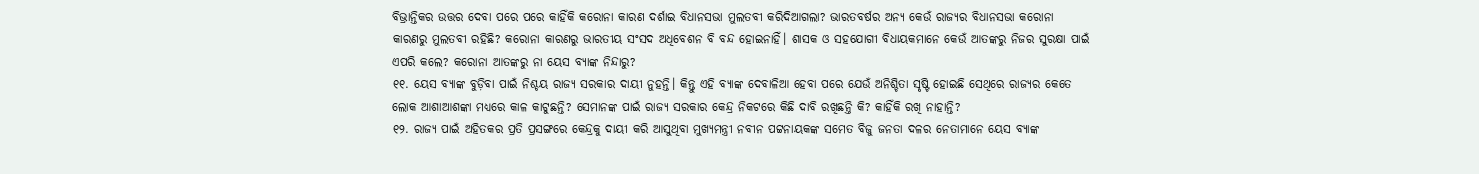ବିଭ୍ରାନ୍ତିକର ଉତ୍ତର ଦେବା ପରେ ପରେ କାହିଁକି କରୋନା କାରଣ ଦର୍ଶାଇ ବିଧାନସଭା ମୁଲତବୀ କରିଦିଆଗଲା? ଭାରତବର୍ଷର ଅନ୍ୟ କେଉଁ ରାଜ୍ୟର ବିଧାନସଭା କରୋନା କାରଣରୁ ମୁଲତବୀ ରହିଛି? କରୋନା କାରଣରୁ ଭାରତୀୟ ସଂସଦ ଅଧିବେଶନ ବି ବନ୍ଦ ହୋଇନାହିଁ। ଶାସକ ଓ ସହଯୋଗୀ ବିଧାୟକମାନେ କେଉଁ ଆତଙ୍କରୁ ନିଜର ସୁରକ୍ଷା ପାଇଁ ଏପରି କଲେ? କରୋନା ଆତଙ୍କରୁ ନା ୟେସ ବ୍ୟାଙ୍କ ନିନ୍ଦାରୁ?
୧୧. ୟେସ ବ୍ୟାଙ୍କ ବୁଡ଼ିବା ପାଇଁ ନିଶ୍ଚୟ ରାଜ୍ୟ ସରକାର ଦାୟୀ ନୁହନ୍ତି। କିନ୍ତୁ ଏହି ବ୍ୟାଙ୍କ ଦେବାଳିଆ ହେବା ପରେ ଯେଉଁ ଅନିଶ୍ଚିତା ସୃଷ୍ଟି ହୋଇଛି ସେଥିରେ ରାଜ୍ୟର କେତେ ଲୋକ ଆଶାଆଶଙ୍କା ମଧ୍ୟରେ କାଳ କାଟୁଛନ୍ତି? ସେମାନଙ୍କ ପାଇଁ ରାଜ୍ୟ ସରକାର କେନ୍ଦ୍ର ନିକଟରେ କିଛି ଦାବି ରଖିଛନ୍ତି କି? କାହିଁକି ରଖି ନାହାନ୍ତି?
୧୨. ରାଜ୍ୟ ପାଇଁ ଅହିତକର ପ୍ରତି ପ୍ରସଙ୍ଗରେ କେନ୍ଦ୍ରକୁ ଦାୟୀ କରି ଆସୁଥିବା ମୁଖ୍ୟମନ୍ତ୍ରୀ ନବୀନ ପଟ୍ଟନାୟକଙ୍କ ସମେତ ବିଜୁ ଜନତା ଦଳର ନେତାମାନେ ୟେସ ବ୍ୟାଙ୍କ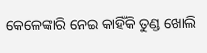କେଳେଙ୍କାରି ନେଇ କାହିଁକି ତୁଣ୍ଡ ଖୋଲି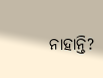ନାହାନ୍ତି?